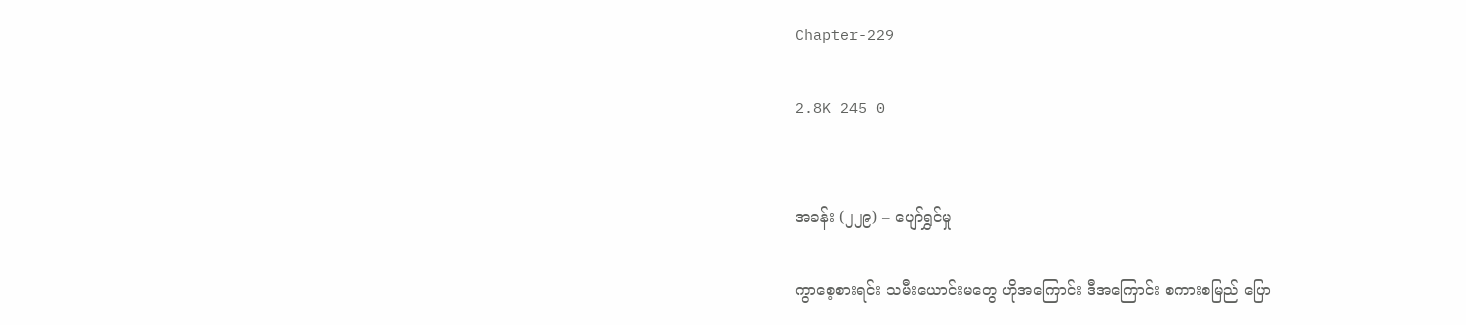Chapter-229

2.8K 245 0


အခန်း (၂၂၉) – ပျော်ရွှင်မှု

ကွာစေ့စားရင်း သမီးယောင်းမတွေ ဟိုအကြောင်း ဒီအကြောင်း စကားစမြည် ပြော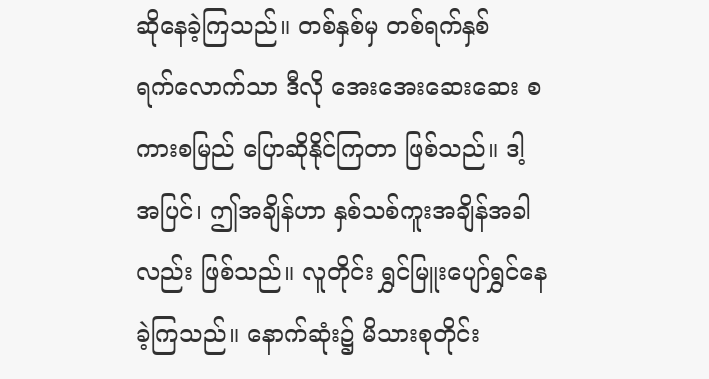ဆိုနေခဲ့ကြသည်။ တစ်နှစ်မှ တစ်ရက်နှစ်ရက်‌လောက်သာ ဒီလို အေးအေးဆေးဆေး စကားစမြည် ပြောဆိုနိုင်ကြတာ ဖြစ်သည်။ ဒါ့အပြင်၊ ဤအချိန်ဟာ နှစ်သစ်ကူးအချိန်အခါလည်း ဖြစ်သည်။ လူတိုင်း ရွှင်မြူးပျော်ရွှင်နေခဲ့ကြသည်။ နောက်ဆုံး၌ မိသားစုတိုင်း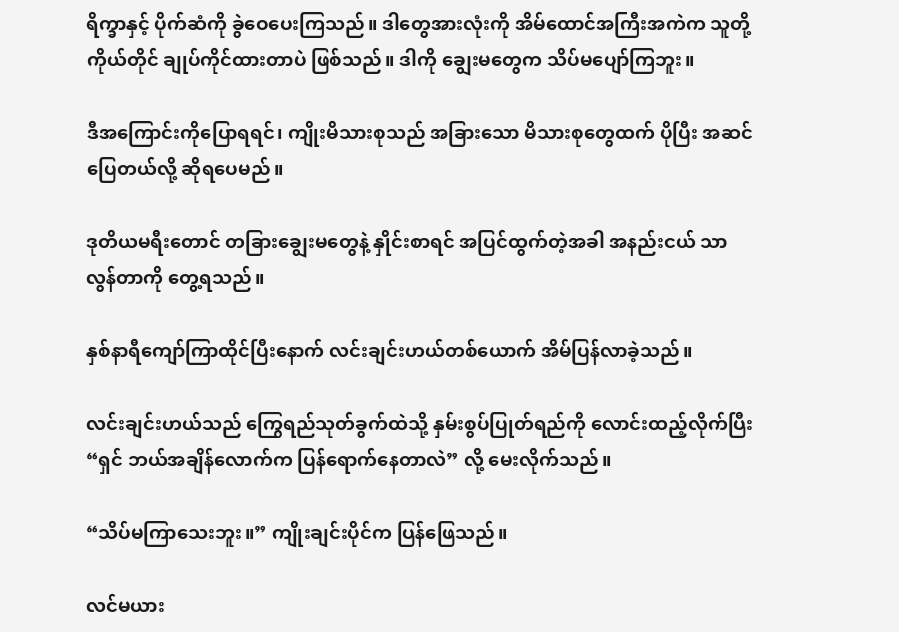ရိက္ခာနှင့် ပိုက်ဆံကို ခွဲဝေပေးကြသည်။ ဒါတွေအားလုံးကို အိမ်ထောင်အကြီးအကဲက သူတို့ကိုယ်တိုင် ချုပ်ကိုင်ထားတာပဲ ဖြစ်သည်။ ဒါကို ချွေးမတွေက သိပ်မပျော်ကြဘူး။

ဒီအကြောင်းကိုပြောရရင်၊ ကျိုးမိသားစုသည် အခြားသော မိသားစုတွေထက် ပိုပြီး အဆင်ပြေတယ်လို့ ဆိုရပေမည်။

ဒုတိယမရီးတောင် တခြားချွေးမတွေနဲ့ နှိုင်းစာရင် အပြင်ထွက်တဲ့အခါ အနည်းငယ် သာလွန်တာကို တွေ့ရသည်။

နှစ်နာရီကျော်ကြာထိုင်ပြီးနောက် လင်းချင်းဟယ်တစ်ယောက် အိမ်ပြန်လာခဲ့သည်။

လင်းချင်းဟယ်သည် ကြွေရည်သုတ်ခွက်ထဲသို့ နှမ်းစွပ်ပြုတ်ရည်ကို လောင်းထည့်လိုက်ပြီး “ရှင် ဘယ်အချိန်လောက်က ပြန်ရောက်နေတာလဲ” လို့ မေးလိုက်သည်။

“သိပ်မကြာသေးဘူး။” ကျိုးချင်းပိုင်က ပြန်ဖြေသည်။

လင်မယား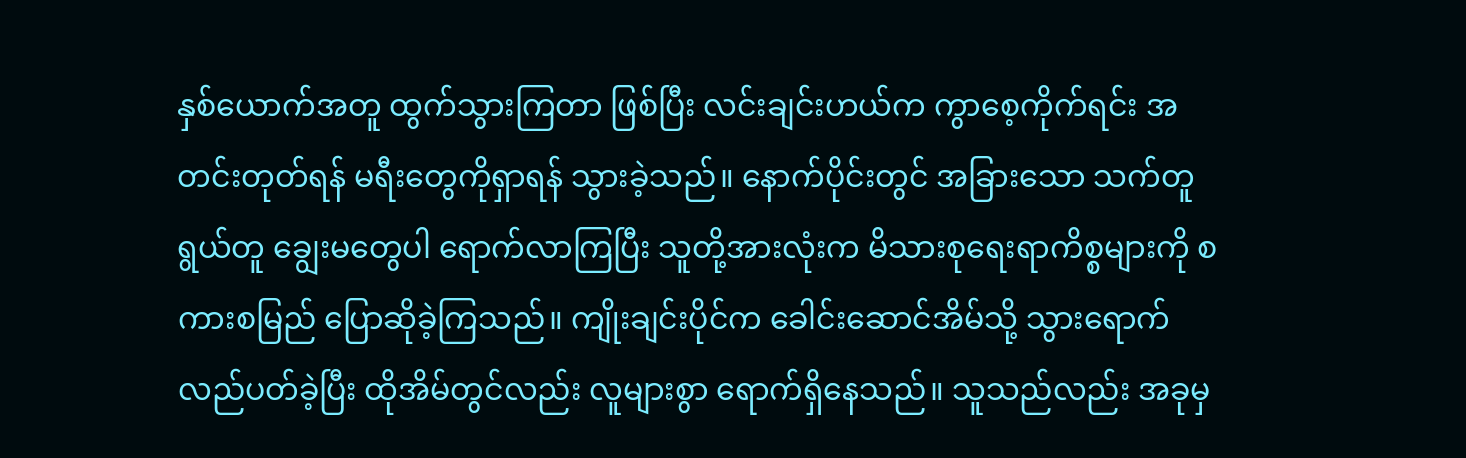နှစ်ယောက်အတူ ထွက်သွားကြတာ ဖြစ်ပြီး လင်းချင်းဟယ်က ကွာစေ့ကိုက်ရင်း အတင်းတုတ်ရန် မရီးတွေကိုရှာရန် သွားခဲ့သည်။ နောက်ပိုင်းတွင် အခြားသော သက်တူရွယ်တူ ချွေးမတွေပါ ရောက်လာကြပြီး သူတို့အားလုံးက မိသားစုရေးရာကိစ္စများကို စကားစမြည် ပြောဆိုခဲ့ကြသည်။ ကျိုးချင်းပိုင်က ခေါင်းဆောင်အိမ်သို့ သွားရောက်လည်ပတ်ခဲ့ပြီး ထိုအိမ်တွင်လည်း လူများစွာ ရောက်ရှိနေသည်။ သူသည်လည်း အခုမှ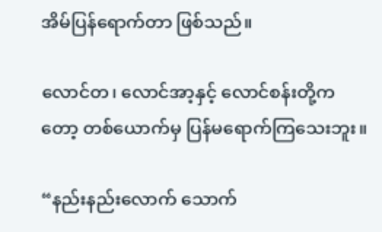အိမ်ပြန်ရောက်တာ ဖြစ်သည်။

လောင်တ၊ လောင်အာ့နှင့် လောင်စန်းတို့ကတော့ တစ်ယောက်မှ ပြန်မရောက်ကြသေးဘူး။

“နည်းနည်းလောက် သောက်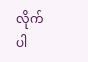လိုက်ပါ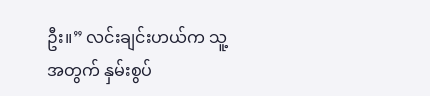ဦး။” လင်းချင်းဟယ်က သူ့အတွက် နှမ်းစွပ်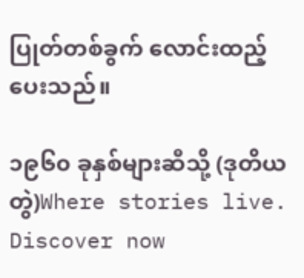ပြုတ်တစ်ခွက် လောင်းထည့်ပေးသည်။

၁၉၆၀ ခုနှစ်များဆီသို့ (ဒုတိယတွဲ)Where stories live. Discover now